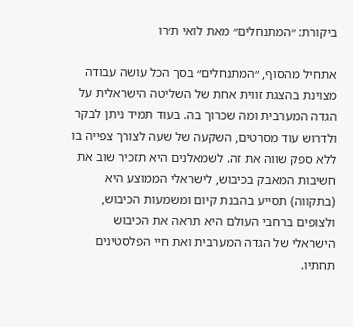ביקורת: ״המתנחלים״ מאת לואי ת׳רו

אתחיל מהסוף, ״המתנחלים״ בסך הכל עושה עבודה מצוינת בהצגת זווית אחת של השליטה הישראלית על הגדה המערבית ומה שכרוך בה. בעוד תמיד ניתן לבקר ולדרוש עוד מסרטים, השקעה של שעה לצורך צפייה בו ללא ספק שווה את זה. לשמאלנים היא תזכיר שוב את חשיבות המאבק בכיבוש, לישראלי הממוצע היא (בתקווה) תסייע בהבנת קיום ומשמעות הכיבוש, ולצופים ברחבי העולם היא תראה את הכיבוש הישראלי של הגדה המערבית ואת חיי הפלסטינים תחתיו.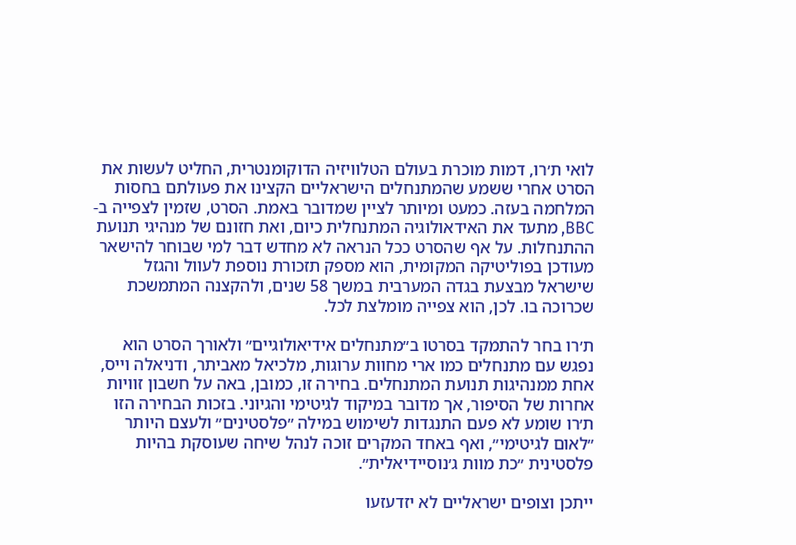לואי ת׳רו, דמות מוכרת בעולם הטלוויזיה הדוקומנטרית, החליט לעשות את הסרט אחרי ששמע שהמתנחלים הישראליים הקצינו את פעולתם בחסות המלחמה בעזה. כמעט ומיותר לציין שמדובר באמת. הסרט, שזמין לצפייה ב-BBC, מתעד את האידאולוגיה המתנחלית כיום, ואת חזונם של מנהיגי תנועת ההתנחלות. על אף שהסרט ככל הנראה לא מחדש דבר למי שבוחר להישאר מעודכן בפוליטיקה המקומית, הוא מספק תזכורת נוספת לעוול והגזל שישראל מבצעת בגדה המערבית במשך 58 שנים, ולהקצנה המתמשכת שכרוכה בו. לכן, הוא צפייה מומלצת לכל.

ת׳רו בחר להתמקד בסרטו ב״מתנחלים אידיאולוגיים״ ולאורך הסרט הוא נפגש עם מתנחלים כמו ארי מחוות ערוגות, מלכיאל מאביתר, ודניאלה וייס, אחת ממנהיגות תנועת המתנחלים. בחירה זו, כמובן, באה על חשבון זוויות אחרות של הסיפור, אך מדובר במיקוד לגיטימי והגיוני. בזכות הבחירה הזו ת׳רו שומע לא פעם התנגדות לשימוש במילה ״פלסטינים״ ולעצם היותר ״לאום לגיטימי״, ואף באחד המקרים זוכה לנהל שיחה שעוסקת בהיות פלסטינית ״כת מוות ג׳נוסיידיאלית״.

ייתכן וצופים ישראליים לא יזדעזעו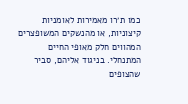כמו ת׳רו מאמירות לאומניות קיצוניות, או מהנשקים המשופצרים המהווים חלק מאופי החיים המתנחלי. בניגוד אליהם, סביר שהצופים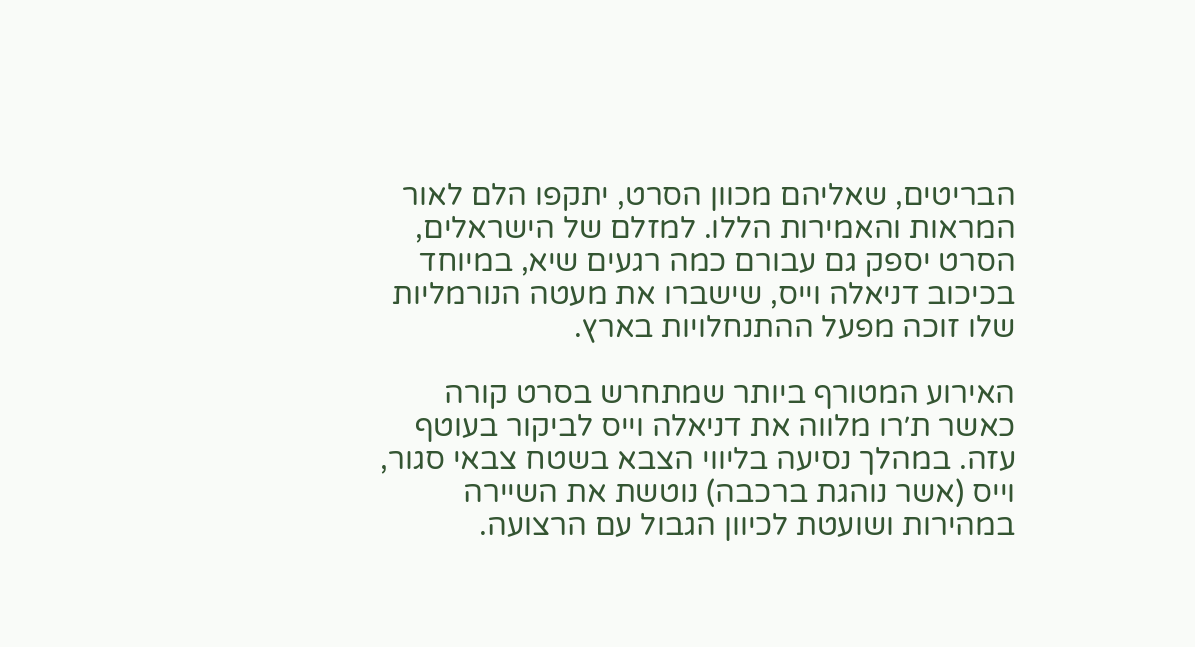הבריטים, שאליהם מכוון הסרט, יתקפו הלם לאור המראות והאמירות הללו. למזלם של הישראלים, הסרט יספק גם עבורם כמה רגעים שיא, במיוחד בכיכוב דניאלה וייס, שישברו את מעטה הנורמליות שלו זוכה מפעל ההתנחלויות בארץ.

האירוע המטורף ביותר שמתחרש בסרט קורה כאשר ת׳רו מלווה את דניאלה וייס לביקור בעוטף עזה. במהלך נסיעה בליווי הצבא בשטח צבאי סגור, וייס (אשר נוהגת ברכבה) נוטשת את השיירה במהירות ושועטת לכיוון הגבול עם הרצועה.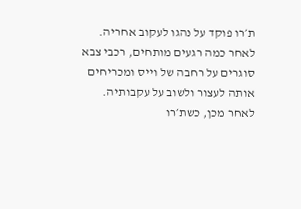ת׳רו פוקד על נהגו לעקוב אחריה. לאחר כמה רגעים מותחים, רכבי צבא סוגרים על רחבה של וייס ומכריחים אותה לעצור ולשוב על עקבותיה. לאחר מכן, כשת׳רו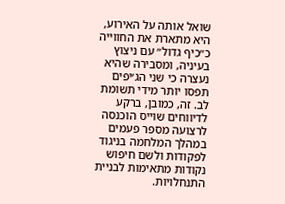שואל אותה על האירוע, היא מתארת את החווייה כ״כיף גדול״ עם ניצוץ בעיניה, ומסבירה שהיא נעצרה כי שני הג׳יפים תפסו יותר מידי תשומת לב. זה, כמובן, ברקע לדיווחים שוייס הוכנסה לרצועה מספר פעמים במהלך המלחמה בניגוד לפקודות ולשם חיפוש נקודות מתאימות לבניית התנחלויות.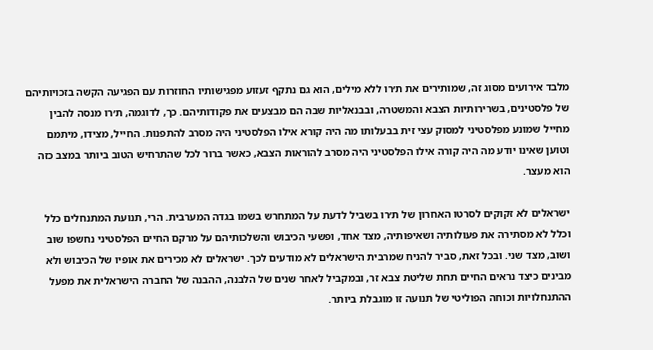מלבד אירועים מסוג זה, שמותירים את ת׳רו ללא מילים, הוא גם נתקף זעזוע מפגישותיו החוזרות עם הפגיעה הקשה בזכויותיהם של פלסטינים, בשרירותיות הצבא והמשטרה, ובבנאליות שבה הם מבצעים את פקודותיהם. כך, לדוגמה, ת׳רו מנסה להבין מחייל שמונע מפלסטיני למסוק עצי זית בבעלותו מה היה קורא אילו הפלסטיני היה מסרב להתפנות. החייל, מצידו, מיתמם וטוען שאינו יודע מה היה קורה אילו הפלסטיני היה מסרב להוראות הצבא, כאשר ברור לכל שהתרחיש הטוב ביותר במצב כזה הוא מעצר.

ישראלים לא זקוקים לסרטו האחרון של ת׳רו בשביל לדעת על המתחרש בשמו בגדה המערבית. הרי, תנועת המתנחלים כלל וכלל לא מסתירה את פעולותיה ושאיפותיה, מצד אחד, ופשעי הכיבוש והשלכותיהם על מרקם החיים הפלסטיני נחשפו שוב ושוב, מצד שני. ובכל זאת, סביר להניח שמרבית הישראלים לא מודעים לכך. ישראלים לא מכירים את אופיו של הכיבוש ולא מבינים כיצד נראים החיים תחת שליטת צבא זר, ובמקביל לאחר שנים של הלבנה, ההבנה של החברה הישראלית את מפעל ההתנחלויות וכוחה הפוליטי של תנועה זו מוגבלת ביותר.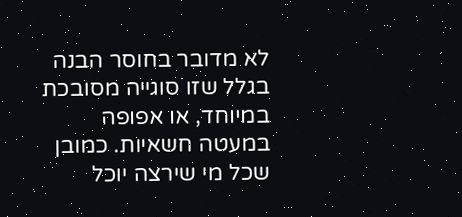לא מדובר בחוסר הבנה בגלל שזו סוגייה מסובכת במיוחד, או אפופה במעטה חשאיות. כמובן שכל מי שירצה יוכל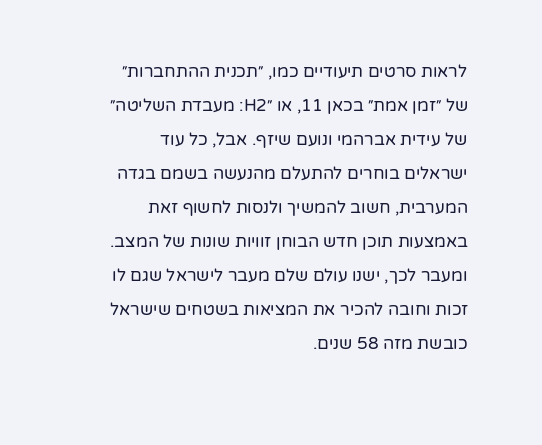לראות סרטים תיעודיים כמו, ״תכנית ההתחברות״ של ״זמן אמת״ בכאן 11, או ״H2: מעבדת השליטה״ של עידית אברהמי ונועם שיזף. אבל, כל עוד ישראלים בוחרים להתעלם מהנעשה בשמם בגדה המערבית, חשוב להמשיך ולנסות לחשוף זאת באמצעות תוכן חדש הבוחן זוויות שונות של המצב. ומעבר לכך, ישנו עולם שלם מעבר לישראל שגם לו זכות וחובה להכיר את המציאות בשטחים שישראל כובשת מזה 58 שנים.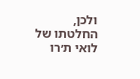ולכן, החלטתו של לואי ת׳רו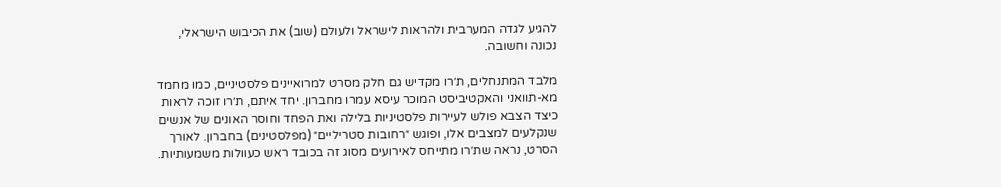להגיע לגדה המערבית ולהראות לישראל ולעולם (שוב) את הכיבוש הישראלי, נכונה וחשובה.

מלבד המתנחלים, ת׳רו מקדיש גם חלק מסרט למרואיינים פלסטיניים, כמו מחמד מא-תוואני והאקטיביסט המוכר עיסא עמרו מחברון. יחד איתם, ת׳רו זוכה לראות כיצד הצבא פולש לעיירות פלסטיניות בלילה ואת הפחד וחוסר האונים של אנשים שנקלעים למצבים אלו, ופוגש ״רחובות סטריליים״ (מפלסטינים) בחברון. לאורך הסרט, נראה שת׳רו מתייחס לאירועים מסוג זה בכובד ראש כעוולות משמעותיות.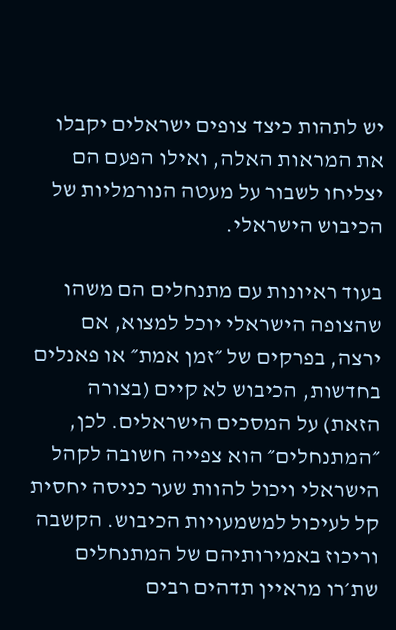יש לתהות כיצד צופים ישראלים יקבלו את המראות האלה, ואילו הפעם הם יצליחו לשבור על מעטה הנורמליות של הכיבוש הישראלי.

בעוד ראיונות עם מתנחלים הם משהו שהצופה הישראלי יוכל למצוא, אם ירצה, בפרקים של ״זמן אמת״ או פאנלים בחדשות, הכיבוש לא קיים (בצורה הזאת) על המסכים הישראלים. לכן, ״המתנחלים״ הוא צפייה חשובה לקהל הישראלי ויכול להוות שער כניסה יחסית קל לעיכול למשמעויות הכיבוש. הקשבה וריכוז באמירותיהם של המתנחלים שת׳רו מראיין תדהים רבים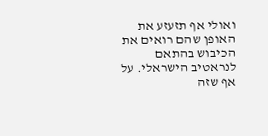ואולי אף תזעזע את האופן שהם רואים את הכיבוש בהתאם לנראטיב הישראלי. על אף שזה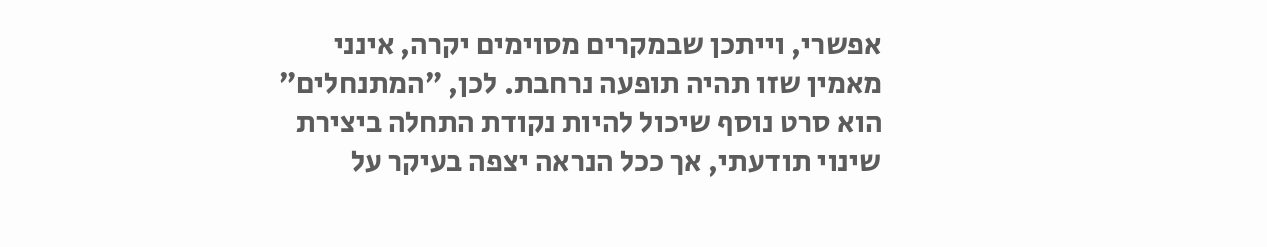אפשרי, וייתכן שבמקרים מסוימים יקרה, אינני מאמין שזו תהיה תופעה נרחבת. לכן, ״המתנחלים״ הוא סרט נוסף שיכול להיות נקודת התחלה ביצירת שינוי תודעתי, אך ככל הנראה יצפה בעיקר על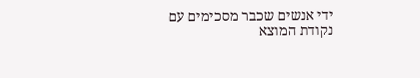ידי אנשים שכבר מסכימים עם נקודת המוצא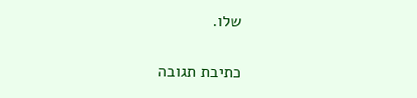שלו.

כתיבת תגובה